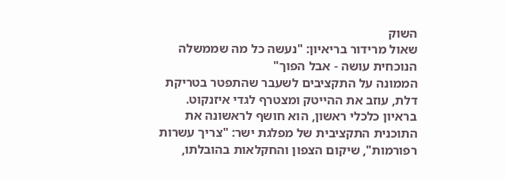השוק
שאול מרידור בריאיון: "נעשה כל מה שממשלה הנוכחית עושה - אבל הפוך"
הממונה על התקציבים לשעבר שהתפטר בטריקת דלת, עוזב את ההייטק ומצטרף לגדי איזנקוט. בראיון כלכלי ראשון, הוא חושף לראשונה את התוכנית התקציבית של מפלגת ישר: "צריך עשרות רפורמות", שיקום הצפון והחקלאות בהובלתו,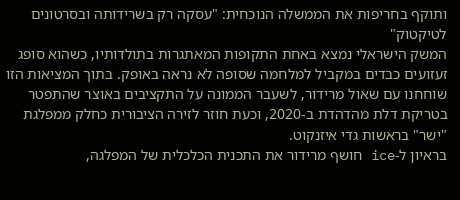ותוקף בחריפות את הממשלה הנוכחית: "עסקה רק בשרידותה ובסרטונים לטיקטוק"
המשק הישראלי נמצא באחת התקופות המאתגרות בתולדותיו, כשהוא סופג זעזועים כבדים במקביל למלחמה שסופה לא נראה באופק. בתוך המציאות הזו שוחחנו עם שאול מרידור, לשעבר הממונה על התקציבים באוצר שהתפטר בטריקת דלת מהדהדת ב-2020, וכעת חוזר לזירה הציבורית כחלק ממפלגת "ישר" בראשות גדי איזנקוט.
בראיון ל-ice חושף מרידור את התכנית הכלכלית של המפלגה,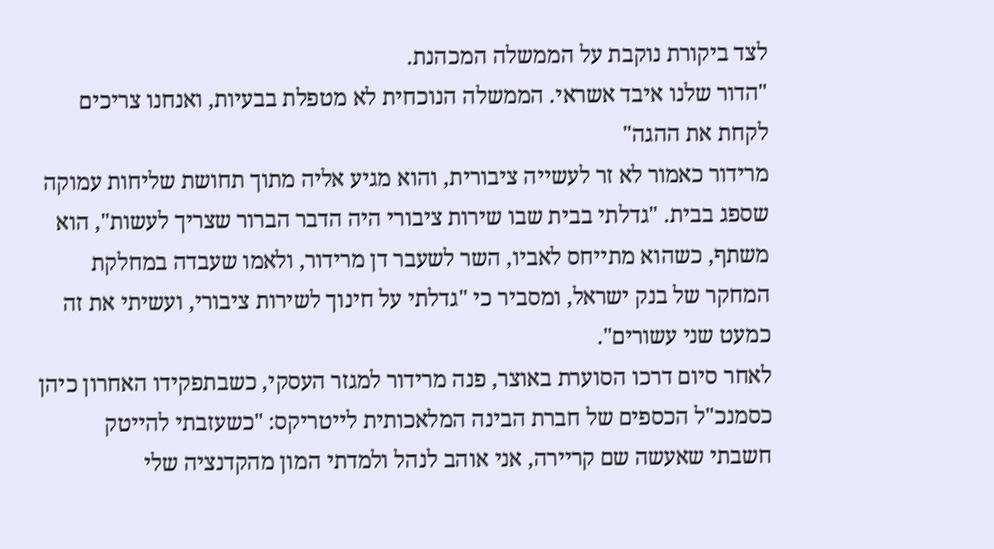לצד ביקורת נוקבת על הממשלה המכהנת.
"הדור שלנו איבד אשראי. הממשלה הנוכחית לא מטפלת בבעיות, ואנחנו צריכים לקחת את ההגה"
מרידור כאמור לא זר לעשייה ציבורית, והוא מגיע אליה מתוך תחושת שליחות עמוקה שספג בבית. "גדלתי בבית שבו שירות ציבורי היה הדבר הברור שצריך לעשות", הוא משתף, כשהוא מתייחס לאביו, השר לשעבר דן מרידור, ולאמו שעבדה במחלקת המחקר של בנק ישראל, ומסביר כי "גדלתי על חינוך לשירות ציבורי, ועשיתי את זה כמעט שני עשורים".
לאחר סיום דרכו הסוערת באוצר, פנה מרידור למגזר העסקי, כשבתפקידו האחרון כיהן כסמנכ"ל הכספים של חברת הבינה המלאכותית לייטריקס: "כשעזבתי להייטק חשבתי שאעשה שם קריירה, אני אוהב לנהל ולמדתי המון מהקדנציה שלי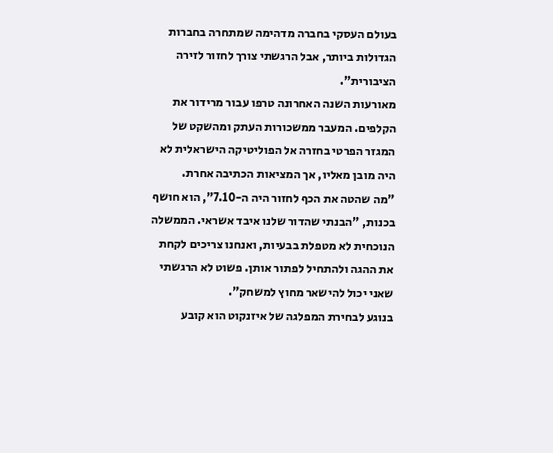בעולם העסקי בחברה מדהימה שמתחרה בחברות הגדולות ביותר, אבל הרגשתי צורך לחזור לזירה הציבורית".
מאורעות השנה האחרונה טרפו עבור מרידור את הקלפים. המעבר ממשכורות העתק ומהשקט של המגזר הפרטי בחזרה אל הפוליטיקה הישראלית לא היה מובן מאליו, אך המציאות הכתיבה אחרת.
"מה שהטה את הכף לחזור היה ה-7.10", הוא חושף בכנות, "הבנתי שהדור שלנו איבד אשראי. הממשלה הנוכחית לא מטפלת בבעיות, ואנחנו צריכים לקחת את ההגה ולהתחיל לפתור אותן. פשוט לא הרגשתי שאני יכול להישאר מחוץ למשחק".
בנוגע לבחירת המפלגה של איזנקוט הוא קובע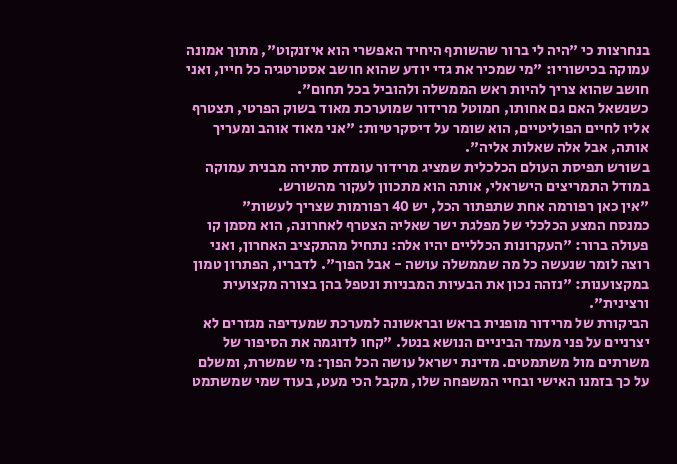בנחרצות כי "היה לי ברור שהשותף היחיד האפשרי הוא איזנקוט", מתוך אמונה עמוקה בכישוריו: "מי שמכיר את גדי יודע שהוא חושב אסטרטגיה כל חייו, ואני חושב שהוא צריך להיות ראש הממשלה ולהוביל בכל תחום".
כשנשאל האם גם אחותו, חמוטל מרידור שמוערכת מאוד בשוק הפרטי, תצטרף אליו לחיים הפוליטיים, הוא שומר על דיסקרטיות: "אני מאוד אוהב ומעריך אותה, אבל אלה שאלות אליה".
בשורש תפיסת העולם הכלכלית שמציג מרידור עומדת סתירה מבנית עמוקה במודל התמריצים הישראלי, אותה הוא מתכוון לעקור מהשורש.
"אין כאן רפורמה אחת שתפתור הכל, יש 40 רפורמות שצריך לעשות"
כמנסח המצע הכלכלי של מפלגת ישר שאליה הצטרף לאחרונה, הוא מסמן קו פעולה ברור: "העקרונות הכלליים יהיו אלה: נתחיל מהתקציב האחרון, ואני רוצה לומר שנעשה כל מה שממשלה עושה - אבל הפוך". לדבריו, הפתרון טמון במקצוענות: "נזהה נכון את הבעיות המבניות ונטפל בהן בצורה מקצועית ורצינית".
הביקורת של מרידור מופנית בראש ובראשונה למערכת שמעדיפה מגזרים לא יצרניים על פני מעמד הביניים הנושא בנטל. "קחו לדוגמה את הסיפור של משרתים מול משתמטים. מדינת ישראל עושה הכל הפוך: מי שמשרת, ומשלם על כך בזמנו האישי ובחיי המשפחה שלו, מקבל הכי מעט, בעוד שמי שמשתמט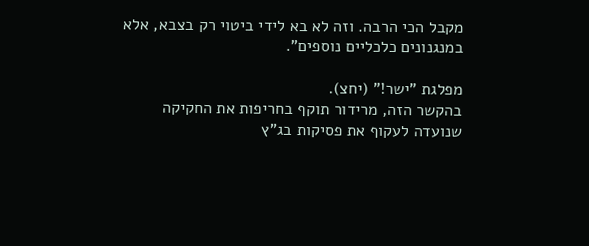מקבל הכי הרבה. וזה לא בא לידי ביטוי רק בצבא, אלא במנגנונים כלכליים נוספים".

מפלגת "ישר!" (יחצ).
בהקשר הזה, מרידור תוקף בחריפות את החקיקה שנועדה לעקוף את פסיקות בג"ץ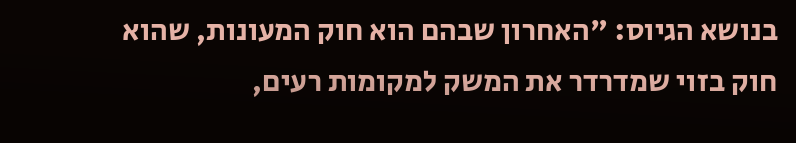בנושא הגיוס: "האחרון שבהם הוא חוק המעונות, שהוא חוק בזוי שמדרדר את המשק למקומות רעים,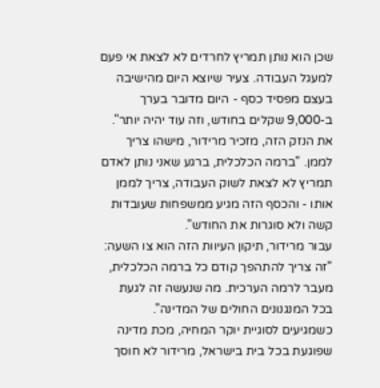שכן הוא נותן תמריץ לחרדים לא לצאת אי פעם למעגל העבודה. צעיר שיוצא היום מהישיבה בעצם מפסיד כסף - היום מדובר בערך ב-9,000 שקלים בחודש, וזה עוד יהיה יותר".
את הנזק הזה, מזכיר מרידור, מישהו צריך לממן. "ברמה הכלכלית, ברגע שאני נותן לאדם תמריץ לא לצאת לשוק העבודה, צריך לממן אותו - והכסף הזה מגיע ממשפחות שעובדות קשה ולא סוגרות את החודש".
עבור מרידור, תיקון העיוות הזה הוא צו השעה: "זה צריך להתהפך קודם כל ברמה הכלכלית, מעבר לרמה הערכית. מה שנעשה זה לגעת בכל המנגנונים החולים של המדינה".
כשמגיעים לסוגיית יוקר המחיה, מכת מדינה שפוגעת בכל בית בישראל, מרידור לא חוסך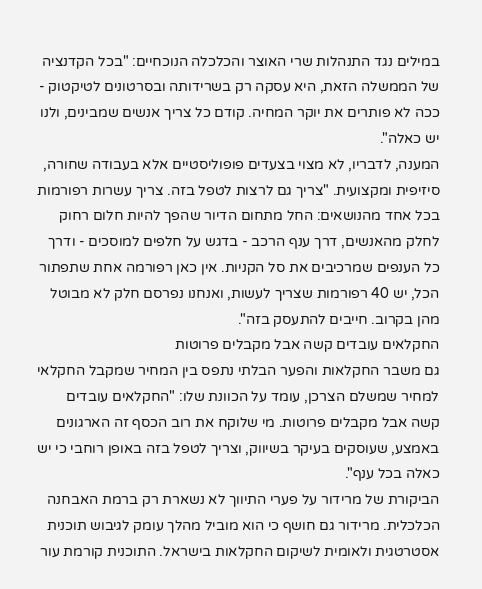במילים נגד התנהלות שרי האוצר והכלכלה הנוכחיים: "בכל הקדנציה של הממשלה הזאת, היא עסקה רק בשרידותה ובסרטונים לטיקטוק - ככה לא פותרים את יוקר המחיה. קודם כל צריך אנשים שמבינים, ולנו יש כאלה".
המענה, לדבריו, לא מצוי בצעדים פופוליסטיים אלא בעבודה שחורה, סיזיפית ומקצועית. "צריך גם לרצות לטפל בזה. צריך עשרות רפורמות בכל אחד מהנושאים: החל מתחום הדיור שהפך להיות חלום רחוק לחלק מהאנשים, דרך ענף הרכב - בדגש על חלפים למוסכים - ודרך כל הענפים שמרכיבים את סל הקניות. אין כאן רפורמה אחת שתפתור הכל, יש 40 רפורמות שצריך לעשות, ואנחנו נפרסם חלק לא מבוטל מהן בקרוב. חייבים להתעסק בזה".
החקלאים עובדים קשה אבל מקבלים פרוטות
גם משבר החקלאות והפער הבלתי נתפס בין המחיר שמקבל החקלאי למחיר שמשלם הצרכן, עומד על הכוונת שלו: "החקלאים עובדים קשה אבל מקבלים פרוטות. מי שלוקח את רוב הכסף זה הארגונים באמצע, שעוסקים בעיקר בשיווק, וצריך לטפל בזה באופן רוחבי כי יש כאלה בכל ענף".
הביקורת של מרידור על פערי התיווך לא נשארת רק ברמת האבחנה הכלכלית. מרידור גם חושף כי הוא מוביל מהלך עומק לגיבוש תוכנית אסטרטגית ולאומית לשיקום החקלאות בישראל. התוכנית קורמת עור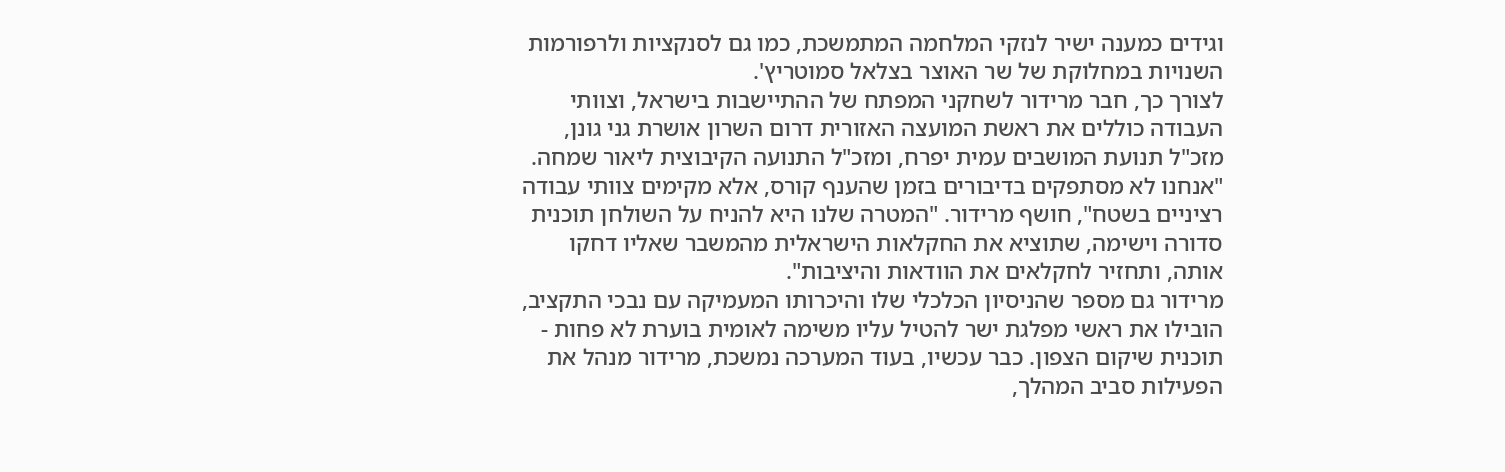וגידים כמענה ישיר לנזקי המלחמה המתמשכת, כמו גם לסנקציות ולרפורמות השנויות במחלוקת של שר האוצר בצלאל סמוטריץ'.
לצורך כך, חבר מרידור לשחקני המפתח של ההתיישבות בישראל, וצוותי העבודה כוללים את ראשת המועצה האזורית דרום השרון אושרת גני גונן, מזכ"ל תנועת המושבים עמית יפרח, ומזכ"ל התנועה הקיבוצית ליאור שמחה.
"אנחנו לא מסתפקים בדיבורים בזמן שהענף קורס, אלא מקימים צוותי עבודה רציניים בשטח", חושף מרידור. "המטרה שלנו היא להניח על השולחן תוכנית סדורה וישימה, שתוציא את החקלאות הישראלית מהמשבר שאליו דחקו אותה, ותחזיר לחקלאים את הוודאות והיציבות".
מרידור גם מספר שהניסיון הכלכלי שלו והיכרותו המעמיקה עם נבכי התקציב, הובילו את ראשי מפלגת ישר להטיל עליו משימה לאומית בוערת לא פחות - תוכנית שיקום הצפון. כבר עכשיו, בעוד המערכה נמשכת, מרידור מנהל את הפעילות סביב המהלך,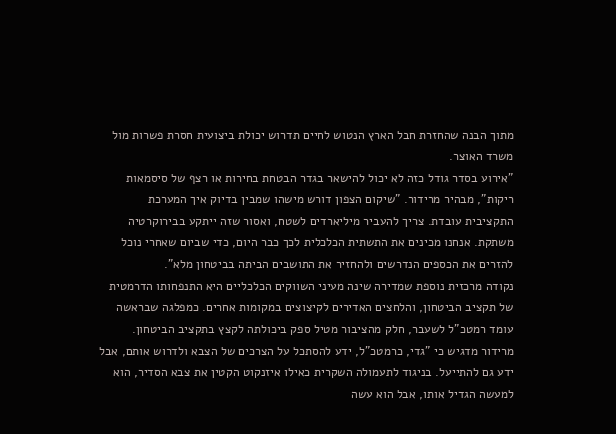מתוך הבנה שהחזרת חבל הארץ הנטוש לחיים תדרוש יכולת ביצועית חסרת פשרות מול משרד האוצר.
"אירוע בסדר גודל כזה לא יכול להישאר בגדר הבטחת בחירות או רצף של סיסמאות ריקות", מבהיר מרידור. "שיקום הצפון דורש מישהו שמבין בדיוק איך המערכת התקציבית עובדת. צריך להעביר מיליארדים לשטח, ואסור שזה ייתקע בבירוקרטיה משתקת. אנחנו מכינים את התשתית הכלכלית לכך כבר היום, כדי שביום שאחרי נוכל להזרים את הכספים הנדרשים ולהחזיר את התושבים הביתה בביטחון מלא".
נקודה מרכזית נוספת שמדירה שינה מעיני השווקים הכלכליים היא התנפחותו הדרמטית של תקציב הביטחון, והלחצים האדירים לקיצוצים במקומות אחרים. כמפלגה שבראשה עומד רמטכ"ל לשעבר, חלק מהציבור מטיל ספק ביכולתה לקצץ בתקציב הביטחון.
מרידור מדגיש כי "גדי, כרמטכ"ל, ידע להסתכל על הצרכים של הצבא ולדרוש אותם, אבל ידע גם להתייעל. בניגוד לתעמולה השקרית כאילו איזנקוט הקטין את צבא הסדיר, הוא למעשה הגדיל אותו, אבל הוא עשה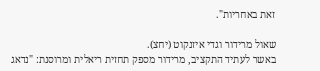זאת באחריות".

שאול מרידור וגדי איזנקוט (יחצ).
באשר לעתיד התקציב, מרידור מספק תחזית ריאלית ומרוסנת: "נדאג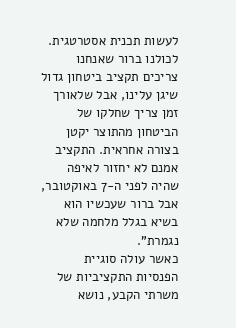לעשות תכנית אסטרטגית. לכולנו ברור שאנחנו צריכים תקציב ביטחון גדול שיגן עלינו, אבל שלאורך זמן צריך שחלקו של הביטחון מהתוצר יקטן בצורה אחראית. התקציב אמנם לא יחזור לאיפה שהיה לפני ה-7 באוקטובר, אבל ברור שעכשיו הוא בשיא בגלל מלחמה שלא נגמרת".
כאשר עולה סוגיית הפנסיות התקציביות של משרתי הקבע, נושא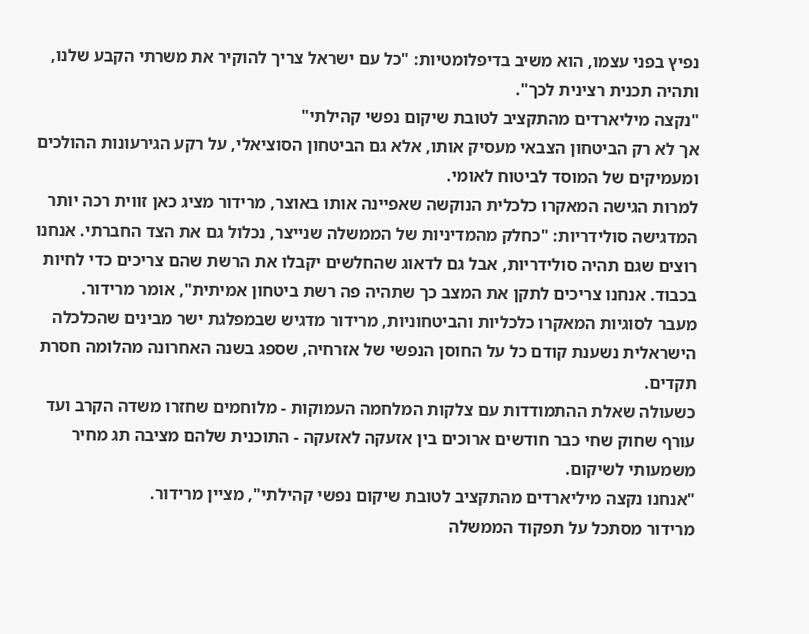נפיץ בפני עצמו, הוא משיב בדיפלומטיות: "כל עם ישראל צריך להוקיר את משרתי הקבע שלנו, ותהיה תכנית רצינית לכך".
"נקצה מיליארדים מהתקציב לטובת שיקום נפשי קהילתי"
אך לא רק הביטחון הצבאי מעסיק אותו, אלא גם הביטחון הסוציאלי, על רקע הגירעונות ההולכים ומעמיקים של המוסד לביטוח לאומי.
למרות הגישה המאקרו כלכלית הנוקשה שאפיינה אותו באוצר, מרידור מציג כאן זווית רכה יותר המדגישה סולידריות: "כחלק מהמדיניות של הממשלה שנייצר, נכלול גם את הצד החברתי. אנחנו רוצים שגם תהיה סולידריות, אבל גם לדאוג שהחלשים יקבלו את הרשת שהם צריכים כדי לחיות בכבוד. אנחנו צריכים לתקן את המצב כך שתהיה פה רשת ביטחון אמיתית", אומר מרידור.
מעבר לסוגיות המאקרו כלכליות והביטחוניות, מרידור מדגיש שבמפלגת ישר מבינים שהכלכלה הישראלית נשענת קודם כל על החוסן הנפשי של אזרחיה, שספג בשנה האחרונה מהלומה חסרת תקדים.
כשעולה שאלת ההתמודדות עם צלקות המלחמה העמוקות - מלוחמים שחזרו משדה הקרב ועד עורף שחוק שחי כבר חודשים ארוכים בין אזעקה לאזעקה - התוכנית שלהם מציבה תג מחיר משמעותי לשיקום.
"אנחנו נקצה מיליארדים מהתקציב לטובת שיקום נפשי קהילתי", מציין מרידור.
מרידור מסתכל על תפקוד הממשלה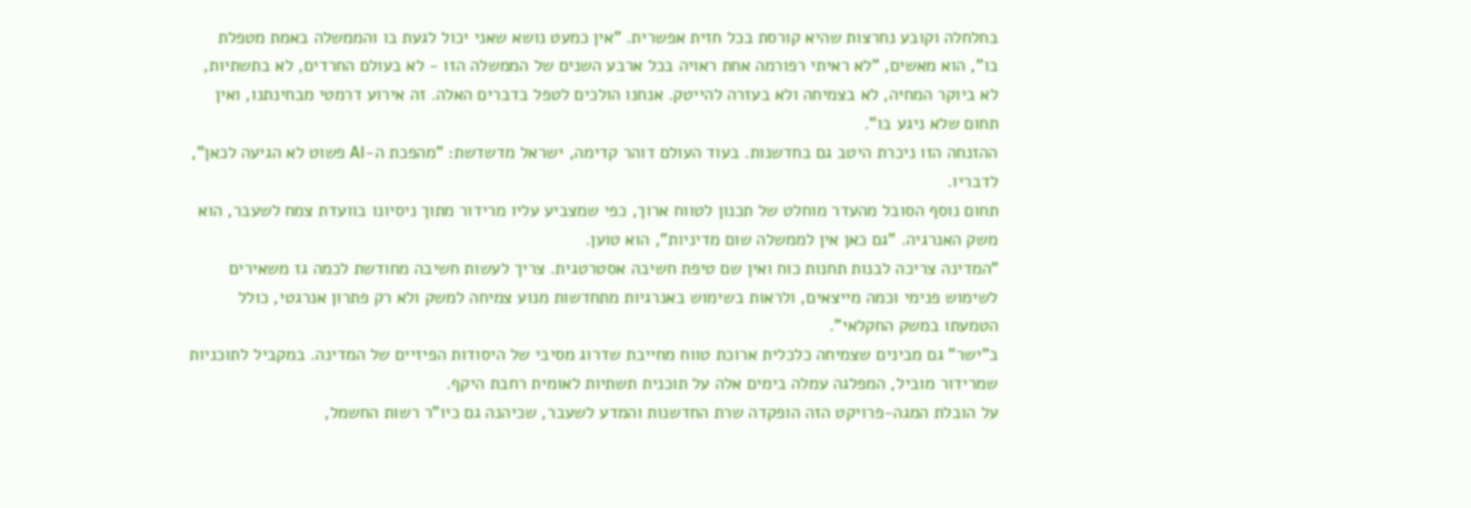בחלחלה וקובע נחרצות שהיא קורסת בכל חזית אפשרית. "אין כמעט נושא שאני יכול לגעת בו והממשלה באמת מטפלת בו", הוא מאשים, "לא ראיתי רפורמה אחת ראויה בכל ארבע השנים של הממשלה הזו - לא בעולם החרדים, לא בתשתיות, לא ביוקר המחיה, לא בצמיחה ולא בעזרה להייטק. אנחנו הולכים לטפל בדברים האלה. זה אירוע דרמטי מבחינתנו, ואין תחום שלא ניגע בו".
ההזנחה הזו ניכרת היטב גם בחדשנות. בעוד העולם דוהר קדימה, ישראל מדשדשת: "מהפכת ה-AI פשוט לא הגיעה לכאן", לדבריו.
תחום נוסף הסובל מהעדר מוחלט של תכנון לטווח ארוך, כפי שמצביע עליו מרידור מתוך ניסיונו בוועדת צמח לשעבר, הוא משק האנרגיה. "גם כאן אין לממשלה שום מדיניות", הוא טוען.
"המדינה צריכה לבנות תחנות כוח ואין שם טיפת חשיבה אסטרטגית. צריך לעשות חשיבה מחודשת לכמה גז משאירים לשימוש פנימי וכמה מייצאים, ולראות בשימוש באנרגיות מתחדשות מנוע צמיחה למשק ולא רק פתרון אנרגטי, כולל הטמעתו במשק החקלאי".
ב"ישר" גם מבינים שצמיחה כלכלית ארוכת טווח מחייבת שדרוג מסיבי של היסודות הפיזיים של המדינה. במקביל לתוכניות שמרידור מוביל, המפלגה עמלה בימים אלה על תוכנית תשתיות לאומית רחבת היקף.
על הובלת המגה-פרויקט הזה הופקדה שרת החדשנות והמדע לשעבר, שכיהנה גם כיו"ר רשות החשמל,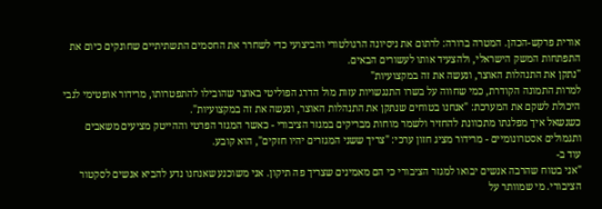אורית פרקש-הכהן. המטרה ברורה: לרתום את ניסיונה הרגולטורי והביצועי כדי לשחרר את החסמים התשתיתיים שחונקים כיום את התפתחות המשק הישראלי, ולהצעיד אותו לעשורים הבאים.
"נתקן את התנהלות האוצר, ונעשה את זה במקצועיות"
למרות התמונה הקודרת, כמי שחווה על בשרו התנגשויות עזות מול הדרג הפוליטי באוצר שהובילו להתפטרותו, מרידור אופטימי לגבי היכולת לשקם את המערכת: "אנחנו בטוחים שנתקן את התנהלות האוצר, ונעשה את זה במקצועיות".
כשנשאל איך מפלגתו מתכוונת להחזיר ולשמר מוחות מבריקים במגזר הציבורי - כאשר המגזר הפרטי וההייטק מציעים משאבים ותגמולים אסטרונומיים - מרידור מציג חזון ערכי: "צריך ששני המגזרים יהיו חזקים", הוא קובע.
עוד ב-
"אני בטוח שהרבה אנשים יבואו למגזר הציבורי כי הם מאמינים שצריך פה תיקון. אני משוכנע שאנחנו נדע להביא אנשים לסקטור הציבורי. מי שמוותר על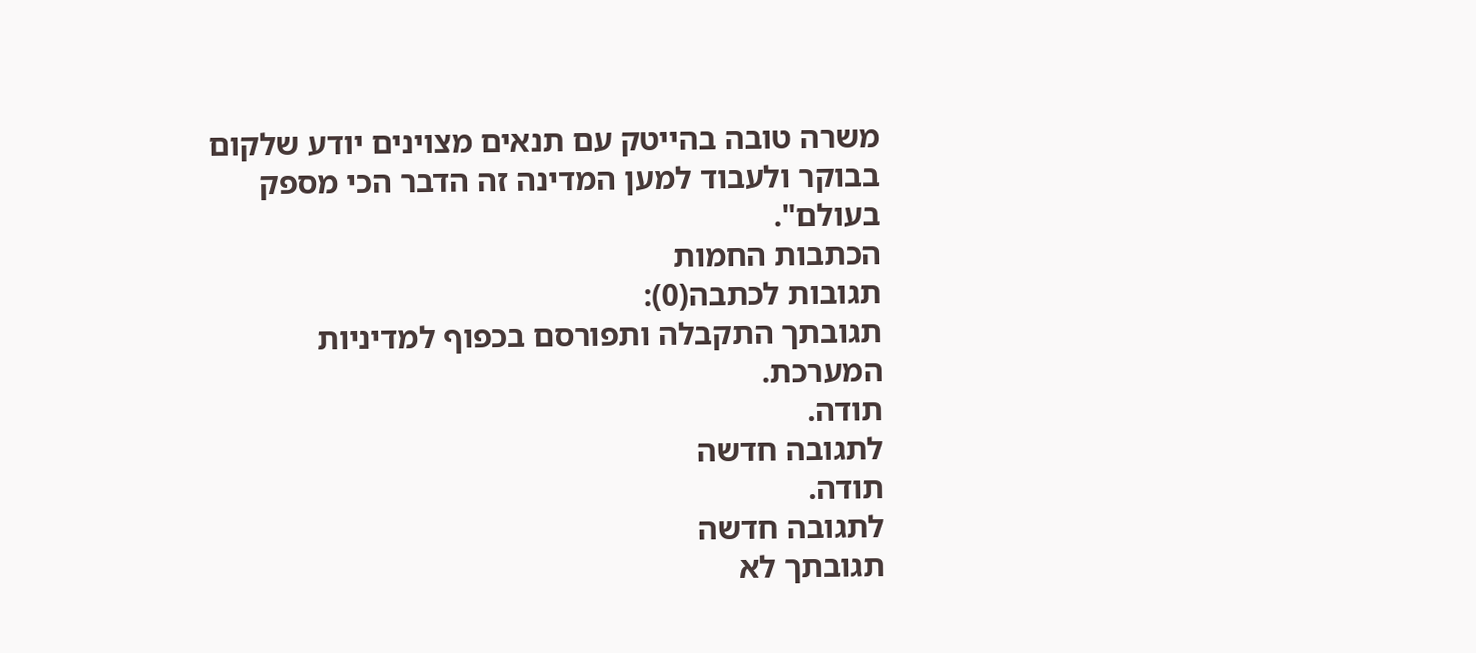משרה טובה בהייטק עם תנאים מצוינים יודע שלקום בבוקר ולעבוד למען המדינה זה הדבר הכי מספק בעולם".
הכתבות החמות
תגובות לכתבה(0):
תגובתך התקבלה ותפורסם בכפוף למדיניות המערכת.
תודה.
לתגובה חדשה
תודה.
לתגובה חדשה
תגובתך לא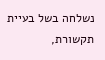נשלחה בשל בעיית תקשורת,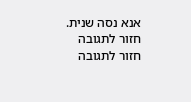אנא נסה שנית.
חזור לתגובה
חזור לתגובה